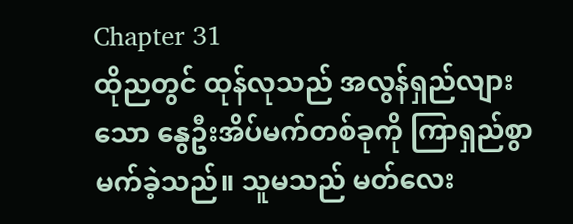Chapter 31
ထိုညတွင် ထုန်လုသည် အလွန်ရှည်လျားသော နွေဦးအိပ်မက်တစ်ခုကို ကြာရှည်စွာမက်ခဲ့သည်။ သူမသည် မတ်လေး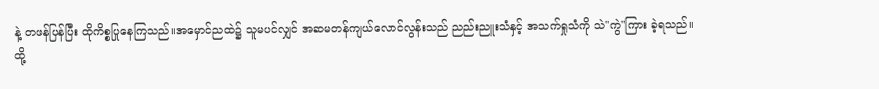နဲ့ တဖန်ပြန်ပြီး ထိုကိစ္စပြုနေကြသည်။အမှောင်ညထဲ၌ သူမပင်လျှင် အဆမတန်ကျယ်လောင်လွန်းသည် ညည်းညူးသံနှင့် အသက်ရှုသံကို သဲ"ကွဲ"ကြား ခဲ့ရသည်။
ထို့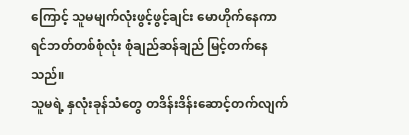ကြောင့် သူမမျက်လုံးဖွင့်ဖွင့်ချင်း မောဟိုက်နေကာ ရင်ဘတ်တစ်စုံလုံး စုံချည်ဆန်ချည် မြင့်တက်နေသည်။
သူမရဲ့ နှလုံးခုန်သံတွေ တဒိန်းဒိန်းဆောင့်တက်လျက်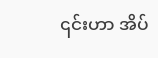၎င်းဟာ အိပ်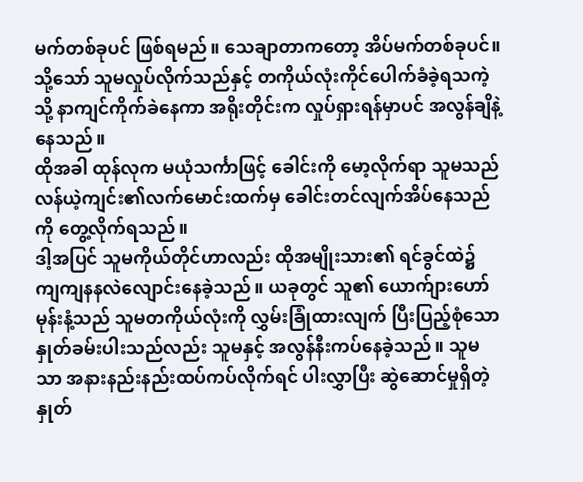မက်တစ်ခုပင် ဖြစ်ရမည်။ သေချာတာကတော့ အိပ်မက်တစ်ခုပင်။သို့သော် သူမလှုပ်လိုက်သည်နှင့် တကိုယ်လုံးကိုင်ပေါက်ခံခဲ့ရသကဲ့သို့ နာကျင်ကိုက်ခဲနေကာ အရိုးတိုင်းက လှုပ်ရှားရန်မှာပင် အလွန်ချိနဲ့နေသည်။
ထိုအခါ ထုန်လုက မယုံသင်္ကာဖြင့် ခေါင်းကို မော့လိုက်ရာ သူမသည် လန်ယဲ့ကျင်း၏လက်မောင်းထက်မှ ခေါင်းတင်လျက်အိပ်နေသည်ကို တွေ့လိုက်ရသည်။
ဒါ့အပြင် သူမကိုယ်တိုင်ဟာလည်း ထိုအမျိုးသား၏ ရင်ခွင်ထဲ၌ ကျကျနနလဲလျောင်းနေခဲ့သည်။ ယခုတွင် သူ၏ ယောက်ျားဟော်မုန်းနံ့သည် သူမတကိုယ်လုံးကို လွှမ်းခြုံထားလျက် ပြီးပြည့်စုံသော နှုတ်ခမ်းပါးသည်လည်း သူမနှင့် အလွန်နီးကပ်နေခဲ့သည်။ သူမသာ အနားနည်းနည်းထပ်ကပ်လိုက်ရင် ပါးလွှာပြီး ဆွဲဆောင်မှုရှိတဲ့ နှုတ်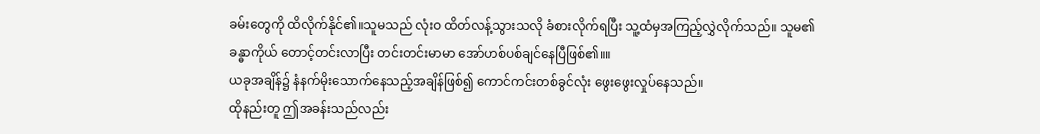ခမ်းတွေကို ထိလိုက်နိုင်၏။သူမသည် လုံးဝ ထိတ်လန့်သွားသလို ခံစားလိုက်ရပြီး သူ့ထံမှအကြည့်လွှဲလိုက်သည်။ သူမ၏ ခန္ဓာကိုယ် တောင့်တင်းလာပြီး တင်းတင်းမာမာ အော်ဟစ်ပစ်ချင်နေပြီဖြစ်၏။။
ယခုအချိန်၌ နံနက်မိုးသောက်နေသည့်အချိန်ဖြစ်၍ ကောင်ကင်းတစ်ခွင်လုံး ဖွေးဖွေးလှုပ်နေသည်။
ထိုနည်းတူ ဤအခန်းသည်လည်း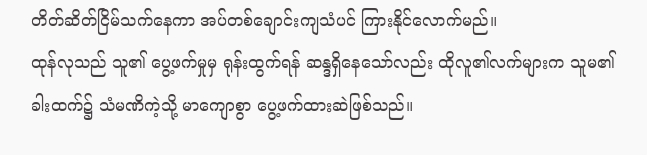တိတ်ဆိတ်ငြိမ်သက်နေကာ အပ်တစ်ချောင်းကျသံပင် ကြားနိုင်လောက်မည်။
ထုန်လုသည် သူ၏ ပွေ့ဖက်မှုမှ ရုန်းထွက်ရန် ဆန္ဒရှိနေသော်လည်း ထိုလူ၏လက်များက သူမ၏ခါးထက်၌ သံမဏိကဲ့သို့ မာကျောစွာ ပွေ့ဖက်ထားဆဲဖြစ်သည်။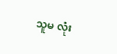သူမ လုံး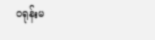ဝရုန်းမ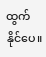ထွက်နိုင်ပေ။